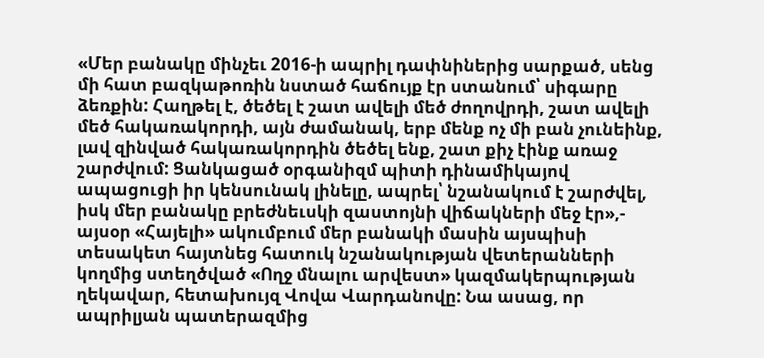«Մեր բանակը մինչեւ 2016-ի ապրիլ դափնիներից սարքած, սենց մի հատ բազկաթոռին նստած հաճույք էր ստանում՝ սիգարը ձեռքին: Հաղթել է, ծեծել է շատ ավելի մեծ ժողովրդի, շատ ավելի մեծ հակառակորդի, այն ժամանակ, երբ մենք ոչ մի բան չունեինք, լավ զինված հակառակորդին ծեծել ենք, շատ քիչ էինք առաջ շարժվում: Ցանկացած օրգանիզմ պիտի դինամիկայով ապացուցի իր կենսունակ լինելը, ապրել՝ նշանակում է շարժվել, իսկ մեր բանակը բրեժնեւսկի զաստոյնի վիճակների մեջ էր»,- այսօր «Հայելի» ակումբում մեր բանակի մասին այսպիսի տեսակետ հայտնեց հատուկ նշանակության վետերանների կողմից ստեղծված «Ողջ մնալու արվեստ» կազմակերպության ղեկավար, հետախույզ Վովա Վարդանովը: Նա ասաց, որ ապրիլյան պատերազմից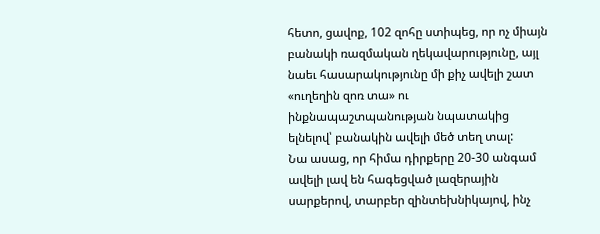հետո, ցավոք, 102 զոհը ստիպեց, որ ոչ միայն բանակի ռազմական ղեկավարությունը, այլ նաեւ հասարակությունը մի քիչ ավելի շատ «ուղեղին զոռ տա» ու ինքնապաշտպանության նպատակից ելնելով՝ բանակին ավելի մեծ տեղ տալ:
Նա ասաց, որ հիմա դիրքերը 20-30 անգամ ավելի լավ են հագեցված լազերային սարքերով, տարբեր զինտեխնիկայով, ինչ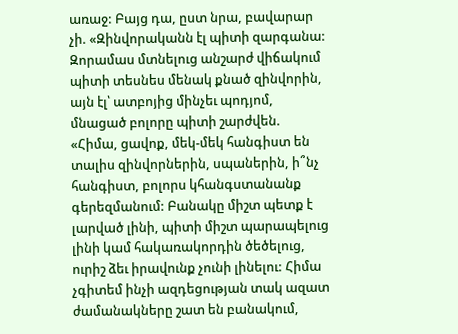առաջ: Բայց դա, ըստ նրա, բավարար չի. «Զինվորականն էլ պիտի զարգանա: Զորամաս մտնելուց անշարժ վիճակում պիտի տեսնես մենակ քնած զինվորին, այն էլ՝ ատբոյից մինչեւ պոդյոմ, մնացած բոլորը պիտի շարժվեն. «Հիմա, ցավոք, մեկ-մեկ հանգիստ են տալիս զինվորներին, սպաներին, ի՞նչ հանգիստ, բոլորս կհանգստանանք գերեզմանում: Բանակը միշտ պետք է լարված լինի, պիտի միշտ պարապելուց լինի կամ հակառակորդին ծեծելուց, ուրիշ ձեւ իրավունք չունի լինելու: Հիմա չգիտեմ ինչի ազդեցության տակ ազատ ժամանակները շատ են բանակում,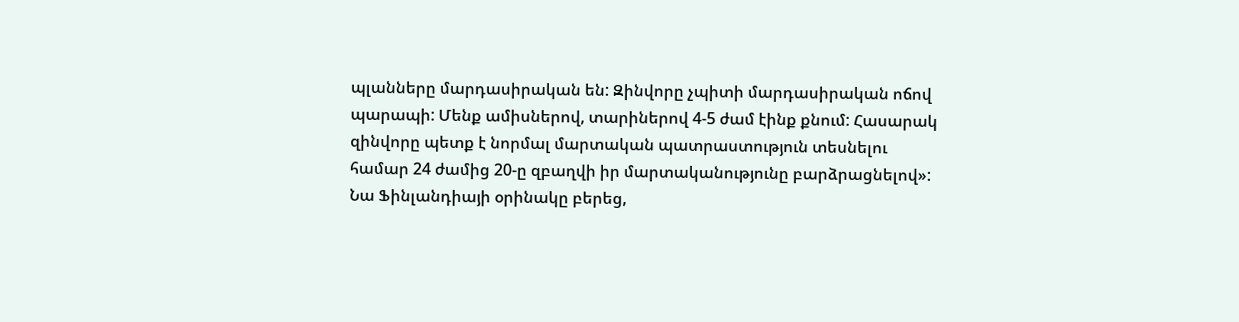պլանները մարդասիրական են: Զինվորը չպիտի մարդասիրական ոճով պարապի: Մենք ամիսներով, տարիներով 4-5 ժամ էինք քնում: Հասարակ զինվորը պետք է նորմալ մարտական պատրաստություն տեսնելու համար 24 ժամից 20-ը զբաղվի իր մարտականությունը բարձրացնելով»:
Նա Ֆինլանդիայի օրինակը բերեց,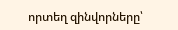որտեղ զինվորները՝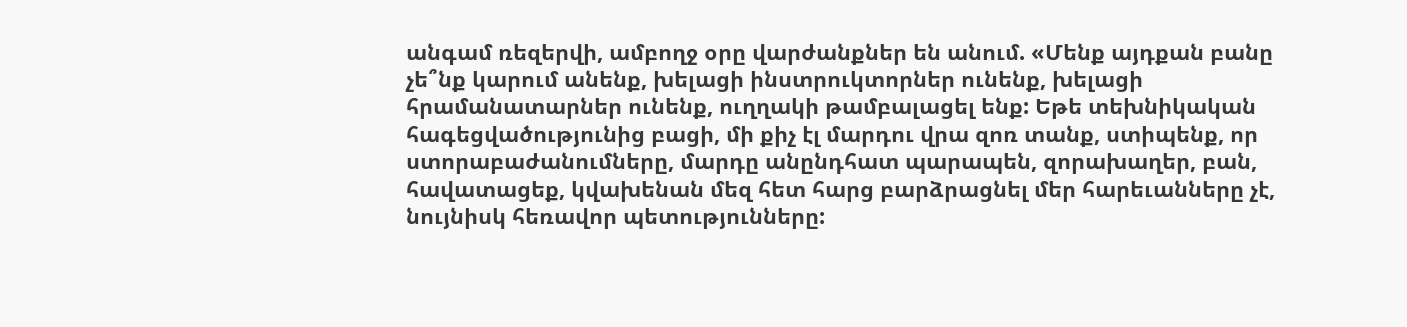անգամ ռեզերվի, ամբողջ օրը վարժանքներ են անում. «Մենք այդքան բանը չե՞նք կարում անենք, խելացի ինստրուկտորներ ունենք, խելացի հրամանատարներ ունենք, ուղղակի թամբալացել ենք: Եթե տեխնիկական հագեցվածությունից բացի, մի քիչ էլ մարդու վրա զոռ տանք, ստիպենք, որ ստորաբաժանումները, մարդը անընդհատ պարապեն, զորախաղեր, բան, հավատացեք, կվախենան մեզ հետ հարց բարձրացնել մեր հարեւանները չէ, նույնիսկ հեռավոր պետությունները: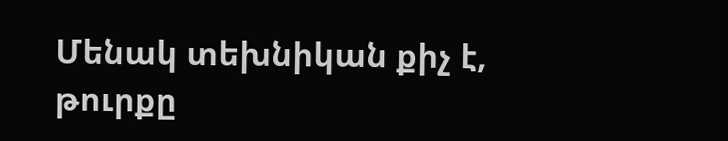Մենակ տեխնիկան քիչ է, թուրքը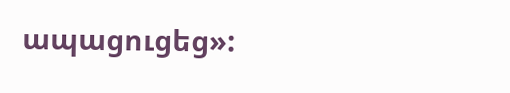ապացուցեց»: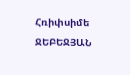Հռիփսիմե ՋԵԲԵՋՅԱՆ